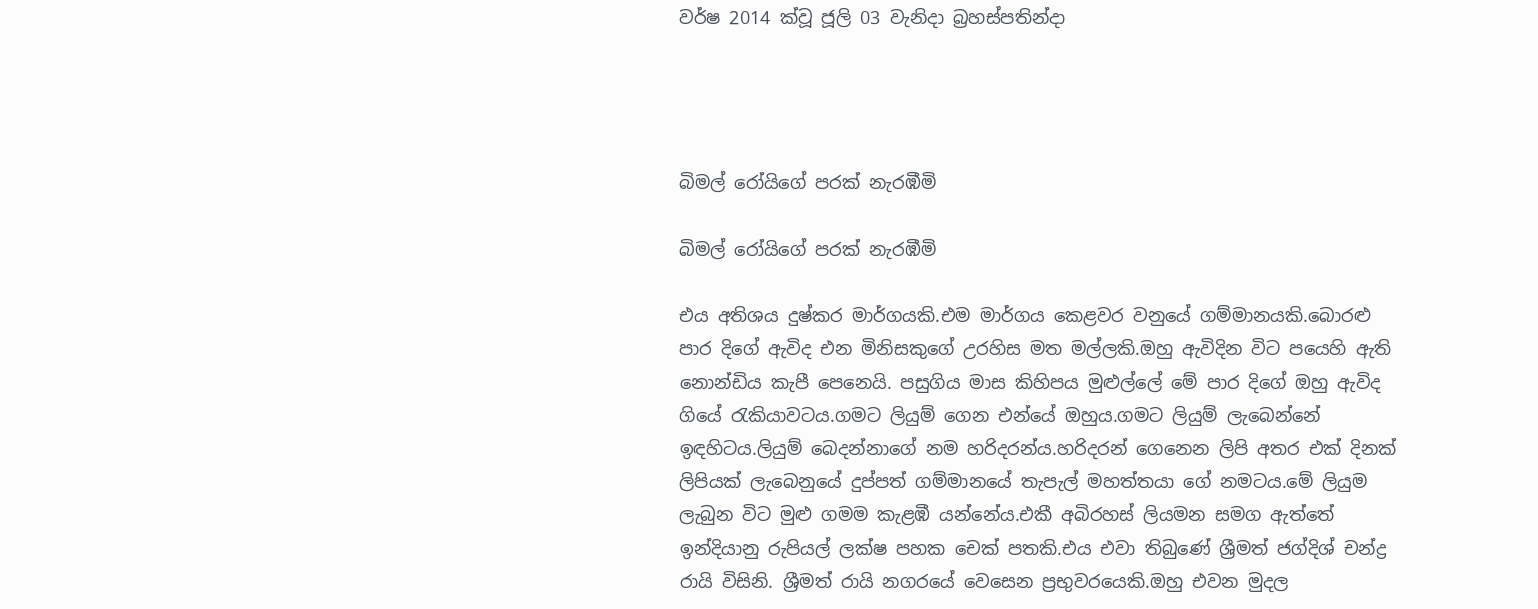වර්ෂ 2014 ක්වූ ජූලි 03 වැනිදා බ්‍රහස්පතින්දා




බිමල් රෝයිගේ පරක් නැරඹීමි

බිමල් රෝයිගේ පරක් නැරඹීමි

එය අතිශය දුෂ්කර මාර්ගයකි.එම මාර්ගය කෙළවර වනුයේ ගම්මානයකි.බොරළු පාර දිගේ ඇවිද එන මිනිසකුගේ උරහිස මත මල්ලකි.ඔහු ඇවිදින විට පයෙහි ඇති නොන්ඩිය කැපී පෙනෙයි. පසුගිය මාස කිහිපය මුළුල්ලේ මේ පාර දිගේ ඔහු ඇවිද ගියේ රැකියාවටය.ගමට ලියුම් ගෙන එන්යේ ඔහුය.ගමට ලියුම් ලැබෙන්නේ ඉඳහිටය.ලියුම් බෙදන්නාගේ නම හරිදරන්ය.හරිදරන් ගෙනෙන ලිපි අතර එක් දිනක් ලිපියක් ලැබෙනුයේ දුප්පත් ගම්මානයේ තැපැල් මහත්තයා ගේ නමටය.මේ ලියුම ලැබුන විට මුළු ගමම කැළඹී යන්නේය.එකී අබිරහස් ලියමන සමග ඇත්තේ ඉන්දියානු රුපියල් ලක්ෂ පහක චෙක් පතකි.එය එවා තිබුණේ ශ්‍රීමත් ජග්දිශ් චන්ද්‍ර රායි විසිනි. ශ්‍රීමත් රායි නගරයේ වෙසෙන ප්‍රභුවරයෙකි.ඔහු එවන මුදල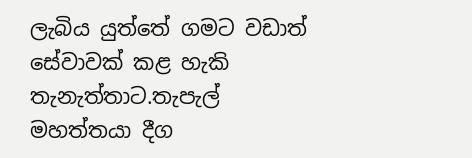ලැබිය යුත්තේ ගමට වඩාත් සේවාවක් කළ හැකි තැනැත්තාට.තැපැල් මහත්තයා දීග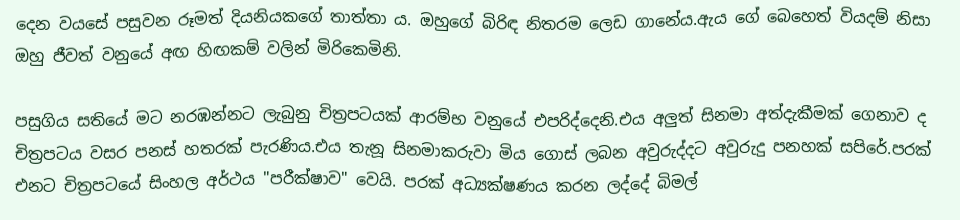දෙන වයසේ පසුවන රූමත් දියනියකගේ තාත්තා ය. ඔහුගේ බිරිඳ නිතරම ලෙඩ ගානේය.ඇය ගේ බෙහෙත් වියදම් නිසා ඔහු ජීවත් වනුයේ අඟ හිඟකම් වලින් මිරිකෙමිනි.

පසුගිය සතියේ මට නරඹන්නට ලැබුනු චිත්‍රපටයක් ආරම්භ වනුයේ එපරිද්දෙනි.එය අලුත් සිනමා අත්දැකීමක් ගෙනාව ද චිත්‍රපටය වසර පනස් හතරක් පැරණිය.එය තැනූ සිනමාකරුවා මිය ගොස් ලබන අවුරුද්දට අවුරුදු පනහක් සපිරේ.පරක් එනට චිත්‍රපටයේ සිංහල අර්ථය "පරීක්ෂාව" වෙයි. පරක් අධ්‍යක්ෂණය කරන ලද්දේ බිමල්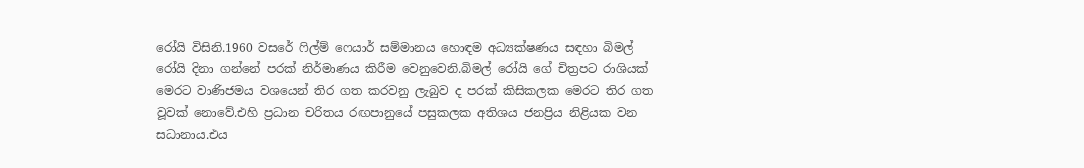රෝයි විසිනි.1960 වසරේ ෆිල්ම් ෆෙයාර් සම්මානය හොඳම අධ්‍යක්ෂණය සඳහා බිමල් රෝයි දිනා ගන්නේ පරක් නිර්මාණය කිරීම වෙනුවෙනි.බිමල් රෝයි ගේ චිත්‍රපට රාශියක් මෙරට වාණිජමය වශයෙන් තිර ගත කරවනු ලැබුව ද පරක් කිසිකලක මෙරට තිර ගත වූවක් නොවේ.එහි ප්‍රධාන චරිතය රඟපානුයේ පසුකලක අතිශය ජනප්‍රිය නිළියක වන සධානාය.එය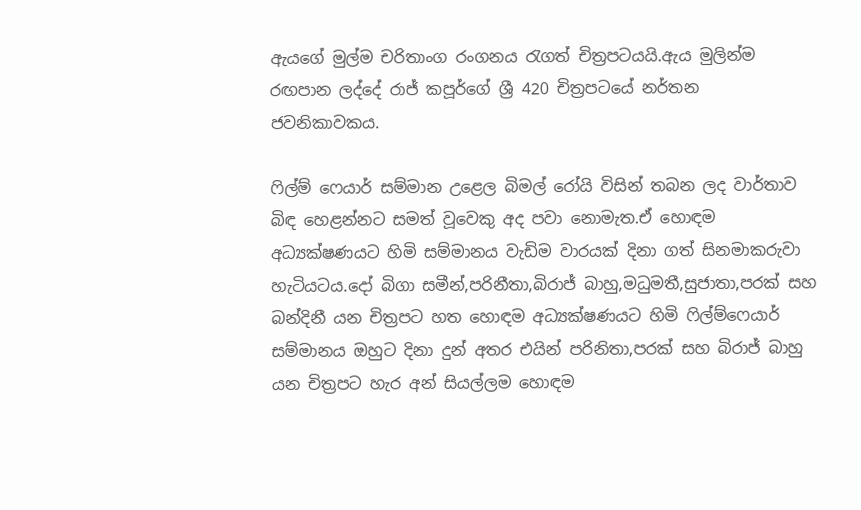ඇයගේ මුල්ම චරිතාංග රංගනය රැගත් චිත්‍රපටයයි.ඇය මුලින්ම රඟපාන ලද්දේ රාජ් කපූර්ගේ ශ්‍රී 420 චිත්‍රපටයේ නර්තන ජවනිකාවකය.

ෆිල්ම් ෆෙයාර් සම්මාන උළෙල බිමල් රෝයි විසින් තබන ලද වාර්තාව බිඳ හෙළන්නට සමත් වූවෙකු අද පවා නොමැත.ඒ හොඳම අධ්‍යක්ෂණයට හිමි සම්මානය වැඩිම වාරයක් දිනා ගත් සිනමාකරුවා හැටියටය.දෝ බිගා සමීන්,පරිනීතා,බිරාජ් බාහු,මධුමතී,සුජාතා,පරක් සහ බන්දිනී යන චිත්‍රපට හත හොඳම අධ්‍යක්ෂණයට හිමි ෆිල්ම්ෆෙයාර් සම්මානය ඔහුට දිනා දුන් අතර එයින් පරිනිතා,පරක් සහ බිරාජ් බාහු යන චිත්‍රපට හැර අන් සියල්ලම හොඳම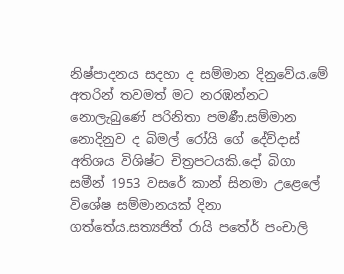නිෂ්පාදනය සදහා ද සම්මාන දිනුවේය.මේ අතරින් තවමත් මට නරඹන්නට නොලැබුණේ පරිනිතා පමණී.සම්මාන නොදිනුව ද බිමල් රෝයි ගේ දේව්දාස් අතිශය විශිෂ්ට චිත්‍රපටයකි.දෝ බිගා සමීන් 1953 වසරේ කාන් සිනමා උළෙලේ විශේෂ සම්මානයක් දිනා ගත්තේය.සත්‍යජිත් රායි පතේර් පංචාලි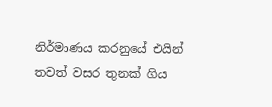නිර්මාණය කරනුයේ එයින් තවත් වසර තුනක් ගිය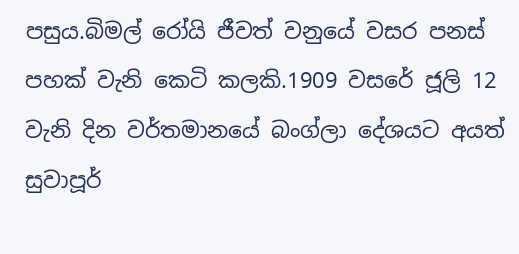පසුය.බිමල් රෝයි ජීවත් වනුයේ වසර පනස් පහක් වැනි කෙටි කලකි.1909 වසරේ ජූලි 12 වැනි දින වර්තමානයේ බංග්ලා දේශයට අයත් සුවාපූර්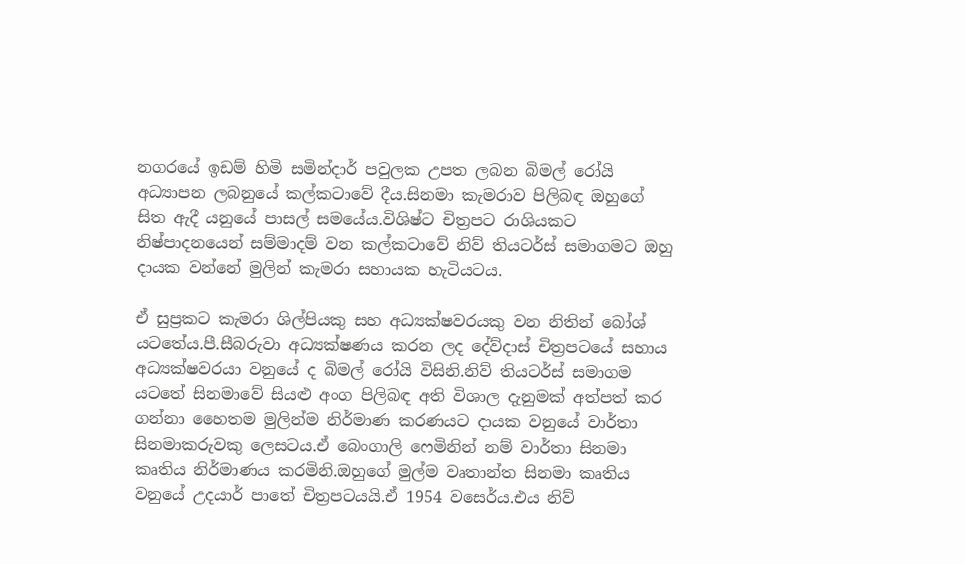නගරයේ ඉඩම් හිමි සමින්දාර් පවුලක උපත ලබන බිමල් රෝයි අධ්‍යාපන ලබනුයේ කල්කටාවේ දීය.සිනමා කැමරාව පිලිබඳ ඔහුගේ සිත ඇදී යනුයේ පාසල් සමයේය.විශිෂ්ට චිත්‍රපට රාශියකට නිෂ්පාදනයෙන් සම්මාදම් වන කල්කටාවේ නිව් තියටර්ස් සමාගමට ඔහු දායක වන්නේ මුලින් කැමරා සහායක හැටියටය.

ඒ සුප්‍රකට කැමරා ශිල්පියකු සහ අධ්‍යක්ෂවරයකු වන නිතින් බෝශ් යටතේය.පී.සීබරුවා අධ්‍යක්ෂණය කරන ලද දේව්දාස් චිත්‍රපටයේ සහාය අධ්‍යක්ෂවරයා වනුයේ ද බිමල් රෝයි විසිනි.නිව් තියටර්ස් සමාගම යටතේ සිනමාවේ සියළු අංග පිලිබඳ අති විශාල දැනුමක් අත්පත් කර ගන්නා හෛතම මුලින්ම නිර්මාණ කරණයට දායක වනුයේ වාර්තා සිනමාකරුවකු ලෙසටය.ඒ බෙංගාලි ෆෙමිනින් නම් වාර්තා සිනමා කෘතිය නිර්මාණය කරමිනි.ඔහුගේ මුල්ම වෘතාන්ත සිනමා කෘතිය වනුයේ උදයාර් පාතේ චිත්‍රපටයයි.ඒ 1954 වසෙර්ය.එය නිව්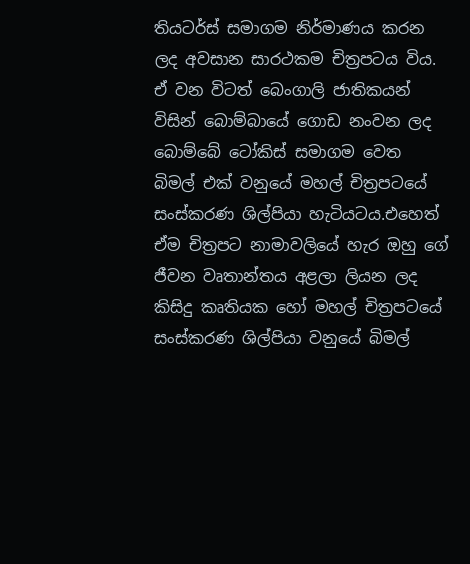තියටර්ස් සමාගම නිර්මාණය කරන ලද අවසාන සාරථකම චිත්‍රපටය විය. ඒ වන විටත් බෙංගාලි ජාතිකයන් විසින් බොම්බායේ ගොඩ නංවන ලද බොම්බේ ටෝකිස් සමාගම වෙත බිමල් එක් වනුයේ මහල් චිත්‍රපටයේ සංස්කරණ ශිල්පියා හැටියටය.එහෙත් ඒම චිත්‍රපට නාමාවලියේ හැර ඔහු ගේ ජීවන වෘතාන්තය අළලා ලියන ලද කිසිදු කෘතියක හෝ මහල් චිත්‍රපටයේ සංස්කරණ ශිල්පියා වනුයේ බිමල්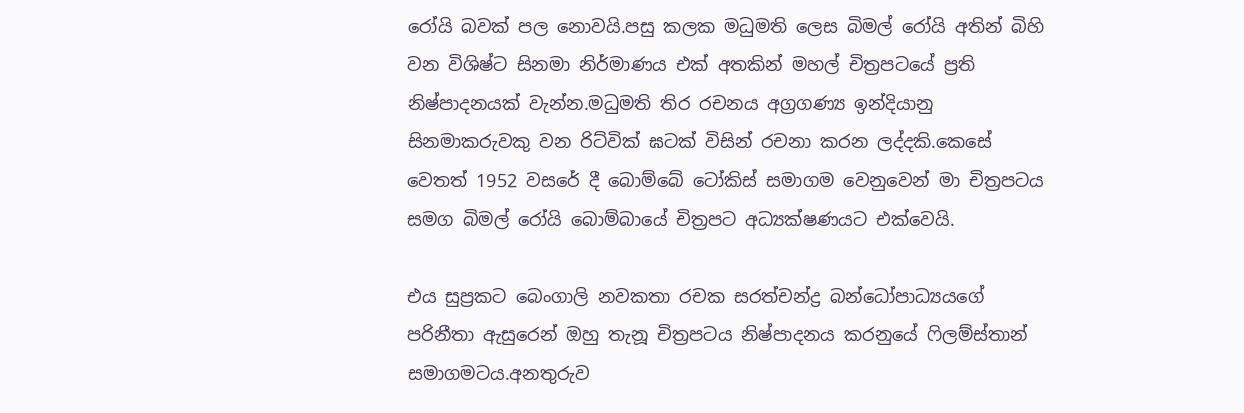රෝයි බවක් පල නොවයි.පසු කලක මධුමති ලෙස බිමල් රෝයි අතින් බිහි වන විශිෂ්ට සිනමා නිර්මාණය එක් අතකින් මහල් චිත්‍රපටයේ ප්‍රති නිෂ්පාදනයක් වැන්න.මධුමති තිර රචනය අග්‍රගණ්‍ය ඉන්දියානු සිනමාකරුවකු වන රිට්වික් ඝටක් විසින් රචනා කරන ලද්දකි.කෙසේ වෙතත් 1952 වසරේ දී බොම්බේ ටෝකිස් සමාගම වෙනුවෙන් මා චිත්‍රපටය සමග බිමල් රෝයි බොම්බායේ චිත්‍රපට අධ්‍යක්ෂණයට එක්වෙයි.

එය සුප්‍රකට බෙංගාලි නවකතා රචක සරත්චන්ද්‍ර බන්ධෝපාධ්‍යයගේ පරිනීතා ඇසුරෙන් ඔහු තැනූ චිත්‍රපටය නිෂ්පාදනය කරනුයේ ෆිලම්ස්තාන් සමාගමටය.අනතුරුව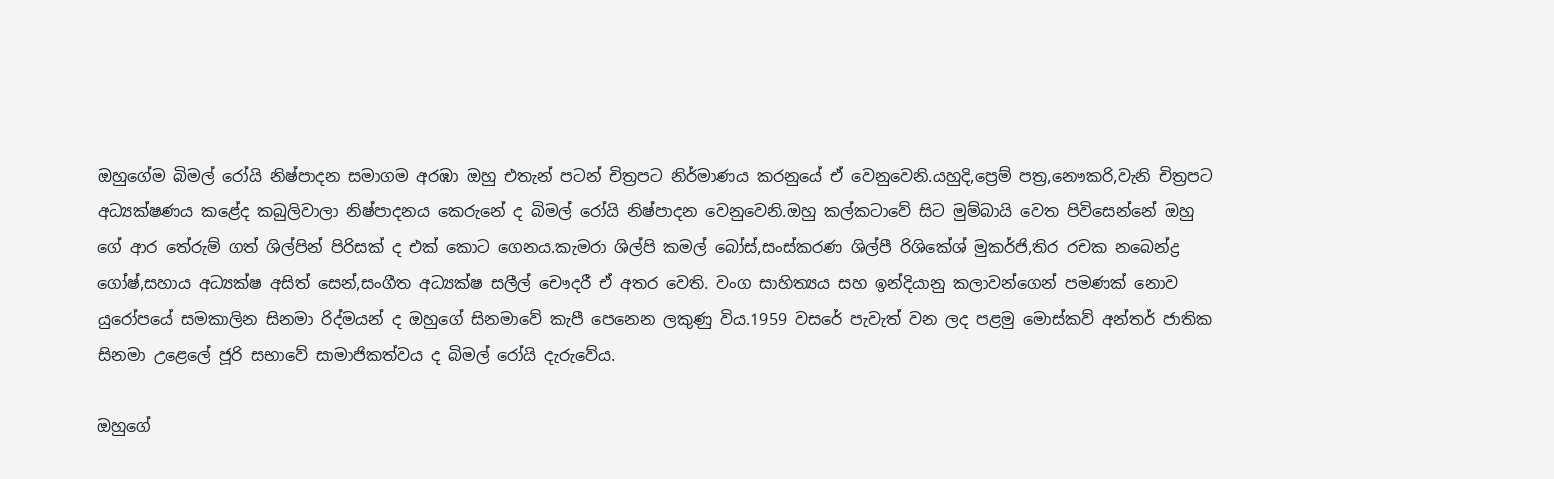ඔහුගේම බිමල් රෝයි නිෂ්පාදන සමාගම අරඹා ඔහු එතැන් පටන් චිත්‍රපට නිර්මාණය කරනුයේ ඒ වෙනුවෙනි.යහුදි,ප්‍රෙම් පත්‍ර,නෞකරි,වැනි චිත්‍රපට අධ්‍යක්ෂණය කළේද කබුලිවාලා නිෂ්පාදනය කෙරුනේ ද බිමල් රෝයි නිෂ්පාදන වෙනුවෙනි.ඔහු කල්කටාවේ සිට මුම්බායි වෙත පිවිසෙන්නේ ඔහු ගේ ආර තේරුම් ගත් ශිල්පින් පිරිසක් ද එක් කොට ගෙනය.කැමරා ශිල්පි කමල් බෝස්,සංස්කරණ ශිල්පී රිශිකේශ් මුකර්ජි,තිර රචක නබෙන්ද්‍ර ගෝෂ්,සහාය අධ්‍යක්ෂ අසිත් සෙන්,සංගීත අධ්‍යක්ෂ සලීල් චෞදරී ඒ අතර වෙති. වංග සාහිත්‍යය සහ ඉන්දියානු කලාවන්ගෙන් පමණක් නොව යුරෝපයේ සමකාලින සිනමා රිද්මයන් ද ඔහුගේ සිනමාවේ කැපී පෙනෙන ලකුණු විය.1959 වසරේ පැවැත් වන ලද පළමු මොස්කව් අන්තර් ජාතික සිනමා උළෙලේ ජූරි සභාවේ සාමාජිකත්වය ද බිමල් රෝයි දැරුවේය.

ඔහුගේ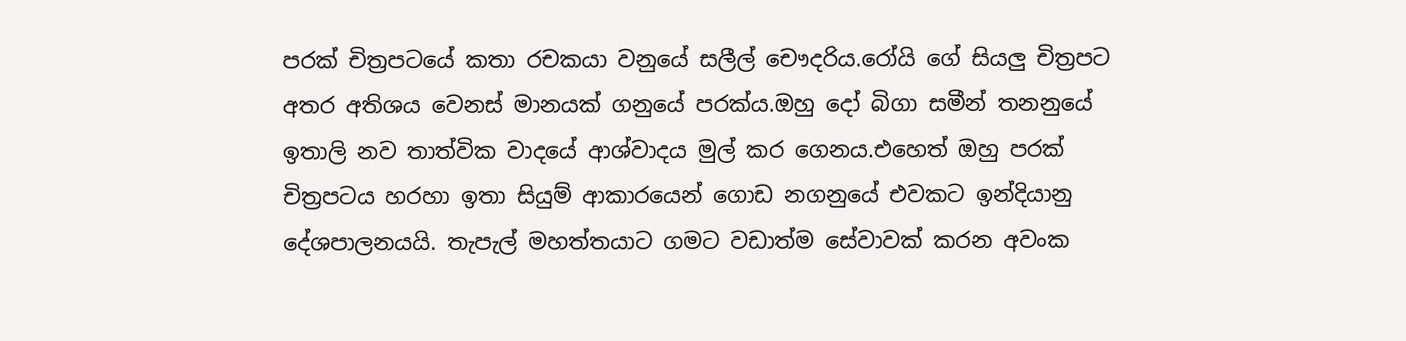පරක් චිත්‍රපටයේ කතා රචකයා වනුයේ සලීල් චෞදරිය.රෝයි ගේ සියලු චිත්‍රපට අතර අතිශය වෙනස් මානයක් ගනුයේ පරක්ය.ඔහු දෝ බිගා සමීන් තනනුයේ ඉතාලි නව තාත්වික වාදයේ ආශ්වාදය මුල් කර ගෙනය.එහෙත් ඔහු පරක් චිත්‍රපටය හරහා ඉතා සියුම් ආකාරයෙන් ගොඩ නගනුයේ එවකට ඉන්දියානු දේශපාලනයයි. තැපැල් මහත්තයාට ගමට වඩාත්ම සේවාවක් කරන අවංක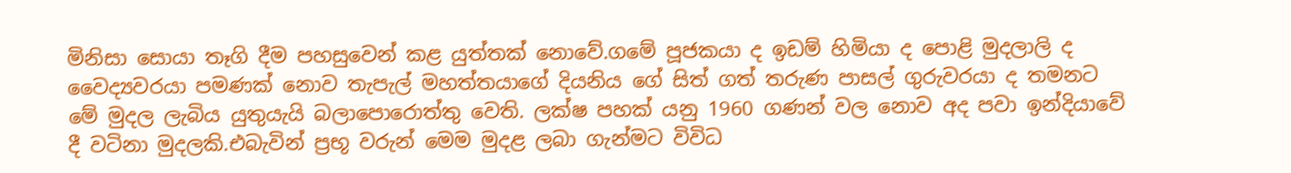මිනිසා සොයා තෑගි දීම පහසුවෙන් කළ යුත්තක් නොවේ.ගමේ පූජකයා ද ඉඩම් හිමියා ද පොළි මුදලාලි ද වෛද්‍යවරයා පමණක් නොව තැපැල් මහත්තයාගේ දියනිය ගේ සිත් ගත් තරුණ පාසල් ගුරුවරයා ද තමනට මේ මුදල ලැබිය යුතුයැයි බලාපොරොත්තු වෙති. ලක්ෂ පහක් යනු 1960 ගණන් වල නොව අද පවා ඉන්දියාවේ දී වටිනා මුදලකි.එබැවින් ප්‍රභූ වරුන් මෙම මුදළ ලබා ගැන්මට විවිධ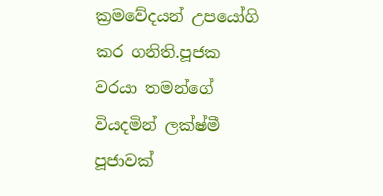ක්‍රමවේදයන් උපයෝගි කර ගනිති.පූජක වරයා තමන්ගේ වියදමින් ලක්ෂ්මී පූජාවක්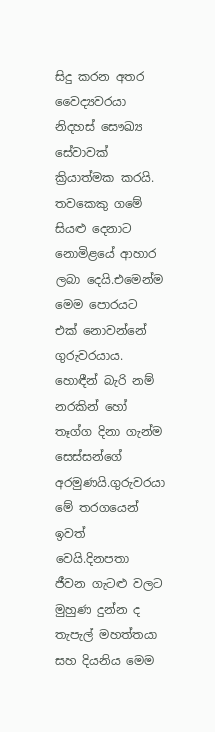සිදු කරන අතර වෛද්‍යවරයා නිදහස් සෞඛ්‍ය සේවාවක් ක්‍රියාත්මක කරයි. තවකෙකු ගමේ සියළු දෙනාට නොමිළයේ ආහාර ලබා දෙයි.එමෙන්ම මෙම පොරයට එක් නොවන්නේ ගුරුවරයාය. හොඳීන් බැරි නම් නරකින් හෝ තෑග්ග දිනා ගැන්ම සෙස්සන්ගේ අරමුණයි.ගුරුවරයා මේ තරගයෙන් ඉවත් වෙයි.දිනපතා ජීවන ගැටළු වලට මුහුණ දුන්න ද තැපැල් මහත්තයා සහ දියනිය මෙම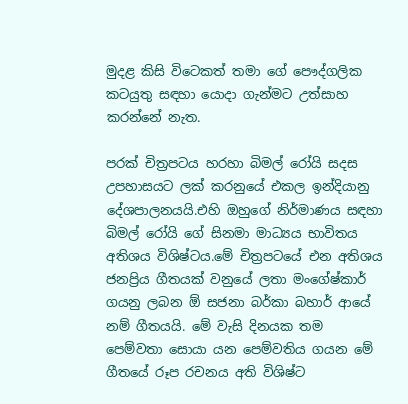මුදළ කිසි විටෙකත් තමා ගේ පෞද්ගලික කටයුතු සඳහා යොදා ගැන්මට උත්සාහ කරන්නේ නැත.

පරක් චිත්‍රපටය හරහා බිමල් රෝයි සදස උපහාසයට ලක් කරනුයේ එකල ඉන්දියානු දේශපාලනයයි.එහි ඔහුගේ නිර්මාණය සඳහා බිමල් රෝයි ගේ සිනමා මාධ්‍යය භාවිතය අතිශය විශිෂ්ටය.මේ චිත්‍රපටයේ එන අතිශය ජනප්‍රිය ගීතයක් වනුයේ ලතා මංගේෂ්කාර් ගයනු ලබන ඕ සජනා බර්කා බහාර් ආයේ නම් ගීතයයි. මේ වැසි දිනයක තම පෙම්වතා සොයා යන පෙම්වතිය ගයන මේ ගීතයේ රූප රචනය අති විශිෂ්ට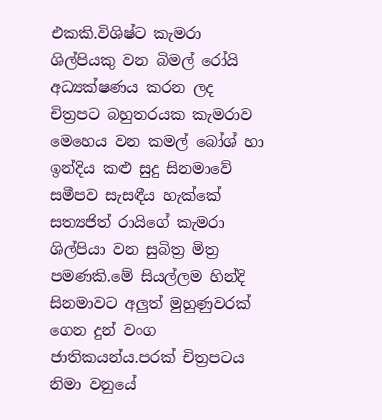එකකි.විශිෂ්ට කැමරා ශිල්පියකු වන බිමල් රෝයි අධ්‍යක්ෂණය කරන ලද චිත්‍රපට බහුතරයක කැමරාව මෙහෙය වන කමල් බෝශ් හා ඉන්දිය කළු සුදු සිනමාවේ සමීපව සැසඳීය හැක්කේ සත්‍යජිත් රායිගේ කැමරා ශිල්පියා වන සුබිත්‍ර මිත්‍ර පමණකි.මේ සියල්ලම හින්දි සිනමාවට අලුත් මුහුණුවරක් ගෙන දුන් වංග ජාතිකයන්ය.පරක් චිත්‍රපටය නිමා වනුයේ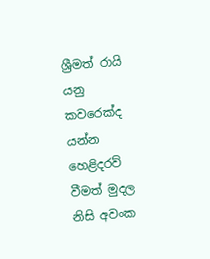ශ්‍රීමත් රායි යනු කවරෙක්ද යන්න හෙළිදරව් වීමත් මුදල නිසි අවංක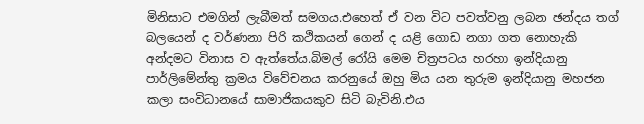මිනිසාට එමගින් ලැබීමත් සමගය.එහෙත් ඒ වන විට පවත්වනු ලබන ඡන්දය තග් බලයෙන් ද වර්ණනා පිරි කථිකයන් ගෙන් ද යළි ගොඩ නගා ගත නොහැකි අන්දමට විනාස ව ඇත්තේය.බිමල් රෝයි මෙම චිත්‍රපටය හරහා ඉන්දියානු පාර්ලිමේන්තු ක්‍රමය විවේචනය කරනුයේ ඔහු මිය යන තුරුම ඉන්දියානු මහජන කලා සංවිධානයේ සාමාජිකයකුව සිටි බැවිනි.එය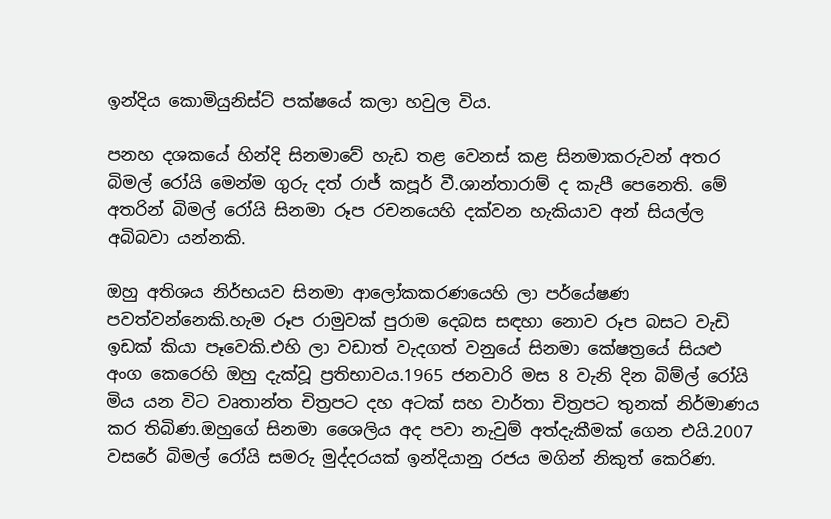ඉන්දිය කොමියුනිස්ට් පක්ෂයේ කලා හවුල විය.

පනහ දශකයේ හින්දි සිනමාවේ හැඩ තළ වෙනස් කළ සිනමාකරුවන් අතර බිමල් රෝයි මෙන්ම ගුරු දත් රාජ් කපූර් වී.ශාන්තාරාම් ද කැපී පෙනෙති. මේ අතරින් බිමල් රෝයි සිනමා රූප රචනයෙහි දක්වන හැකියාව අන් සියල්ල අබිබවා යන්නකි.

ඔහු අතිශය නිර්භයව සිනමා ආලෝකකරණයෙහි ලා පර්යේෂණ පවත්වන්නෙකි.හැම රූප රාමුවක් පුරාම දෙබස සඳහා නොව රූප බසට වැඩි ඉඩක් කියා පෑවෙකි.එහි ලා වඩාත් වැදගත් වනුයේ සිනමා කේෂත්‍රයේ සියළු අංග කෙරෙහි ඔහු දැක්වූ ප්‍රතිභාවය.1965 ජනවාරි මස 8 වැනි දින බිම්ල් රෝයි මිය යන විට වෘතාන්ත චිත්‍රපට දහ අටක් සහ වාර්තා චිත්‍රපට තුනක් නිර්මාණය කර තිබිණ.ඔහුගේ සිනමා ශෛලිය අද පවා නැවුම් අත්දැකීමක් ගෙන එයි.2007 වසරේ බිමල් රෝයි සමරු මුද්දරයක් ඉන්දියානු රජය මගින් නිකුත් කෙරිණ.